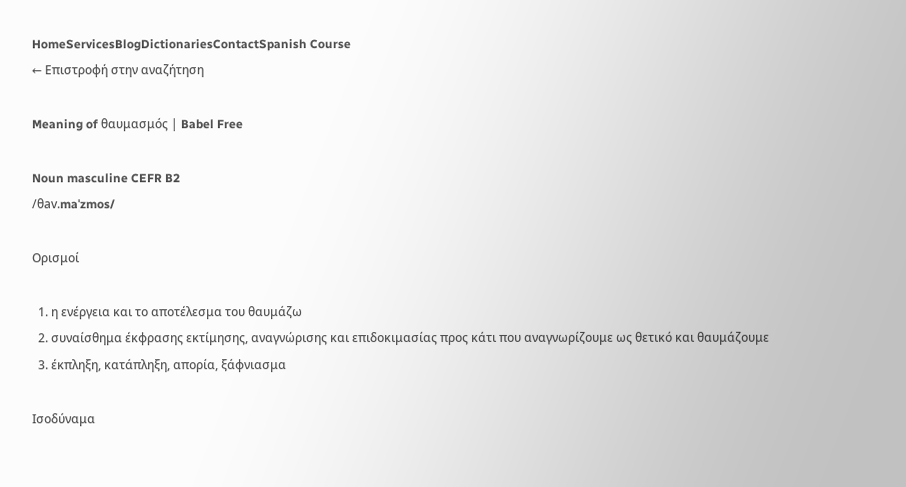HomeServicesBlogDictionariesContactSpanish Course
← Επιστροφή στην αναζήτηση

Meaning of θαυμασμός | Babel Free

Noun masculine CEFR B2
/θav.maˈzmos/

Ορισμοί

  1. η ενέργεια και το αποτέλεσμα του θαυμάζω
  2. συναίσθημα έκφρασης εκτίμησης, αναγνώρισης και επιδοκιμασίας προς κάτι που αναγνωρίζουμε ως θετικό και θαυμάζουμε
  3. έκπληξη, κατάπληξη, απορία, ξάφνιασμα

Ισοδύναμα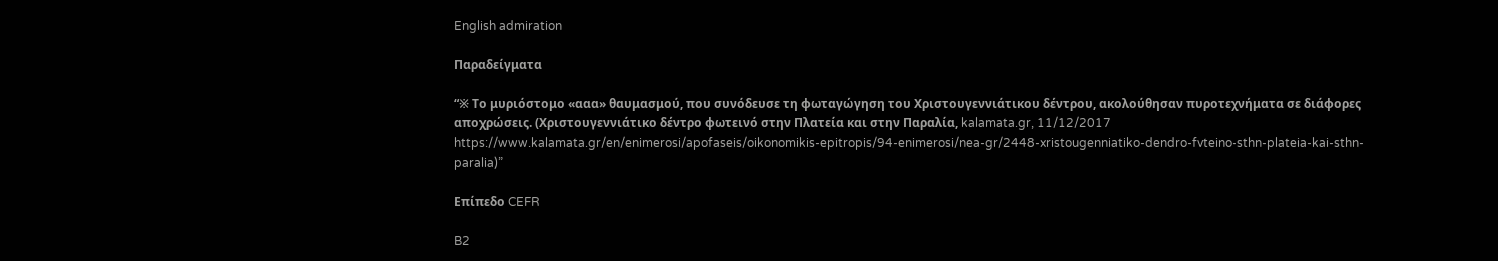English admiration

Παραδείγματα

“※ Το μυριόστομο «ααα» θαυμασμού, που συνόδευσε τη φωταγώγηση του Χριστουγεννιάτικου δέντρου, ακολούθησαν πυροτεχνήματα σε διάφορες αποχρώσεις. (Χριστουγεννιάτικο δέντρο φωτεινό στην Πλατεία και στην Παραλία, kalamata.gr, 11/12/2017 https://www.kalamata.gr/en/enimerosi/apofaseis/oikonomikis-epitropis/94-enimerosi/nea-gr/2448-xristougenniatiko-dendro-fvteino-sthn-plateia-kai-sthn-paralia)”

Επίπεδο CEFR

B2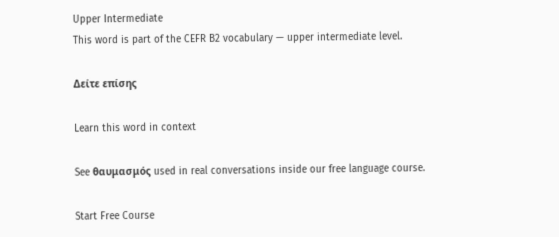Upper Intermediate
This word is part of the CEFR B2 vocabulary — upper intermediate level.

Δείτε επίσης

Learn this word in context

See θαυμασμός used in real conversations inside our free language course.

Start Free Course